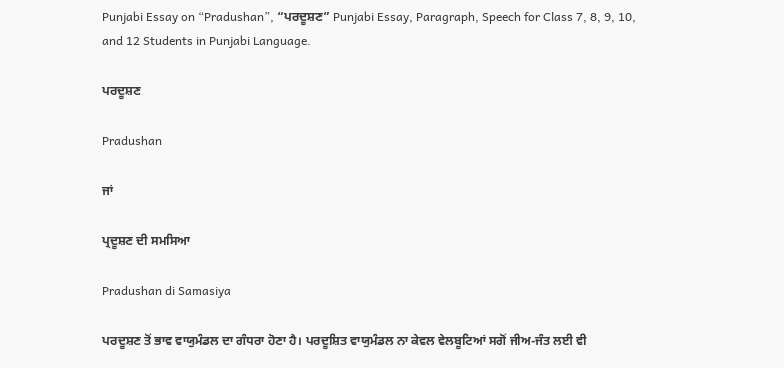Punjabi Essay on “Pradushan”, “ਪਰਦੂਸ਼ਣ” Punjabi Essay, Paragraph, Speech for Class 7, 8, 9, 10, and 12 Students in Punjabi Language.

ਪਰਦੂਸ਼ਣ

Pradushan

ਜਾਂ

ਪ੍ਰਦੂਸ਼ਣ ਦੀ ਸਮਸਿਆ

Pradushan di Samasiya

ਪਰਦੂਸ਼ਣ ਤੋਂ ਭਾਵ ਵਾਯੁਮੰਡਲ ਦਾ ਗੰਧਰਾ ਹੋਣਾ ਹੈ। ਪਰਦੂਸ਼ਿਤ ਵਾਯੁਮੰਡਲ ਨਾ ਕੇਵਲ ਵੇਲਬੂਟਿਆਂ ਸਗੋਂ ਜੀਅ-ਜੰਤ ਲਈ ਵੀ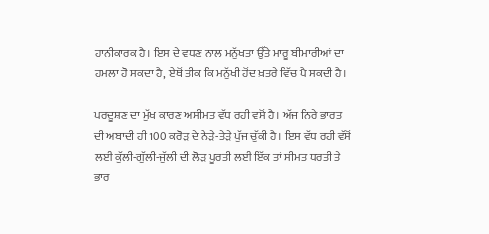ਹਾਨੀਕਾਰਕ ਹੈ। ਇਸ ਦੇ ਵਧਣ ਨਾਲ ਮਨੁੱਖਤਾ ਉੱਤੇ ਮਾਰੂ ਬੀਮਾਰੀਆਂ ਦਾ ਹਮਲਾ ਹੋ ਸਕਦਾ ਹੈ, ਏਥੋਂ ਤੀਕ ਕਿ ਮਨੁੱਖੀ ਹੋਂਦ ਖ਼ਤਰੇ ਵਿੱਚ ਪੈ ਸਕਦੀ ਹੈ।

ਪਰਦੂਸ਼ਣ ਦਾ ਮੁੱਖ ਕਾਰਣ ਅਸੀਮਤ ਵੱਧ ਰਹੀ ਵਸੋਂ ਹੈ। ਅੱਜ ਨਿਰੇ ਭਾਰਤ ਦੀ ਅਬਾਦੀ ਹੀ 100 ਕਰੋੜ ਦੇ ਨੇੜੇ-ਤੇੜੇ ਪੁੱਜ ਚੁੱਕੀ ਹੈ। ਇਸ ਵੱਧ ਰਹੀ ਵੱਸੋਂ ਲਈ ਕੁੱਲੀ-ਗੁੱਲੀ-ਜੁੱਲੀ ਦੀ ਲੋੜ ਪੂਰਤੀ ਲਈ ਇੱਕ ਤਾਂ ਸੀਮਤ ਧਰਤੀ ਤੇ ਭਾਰ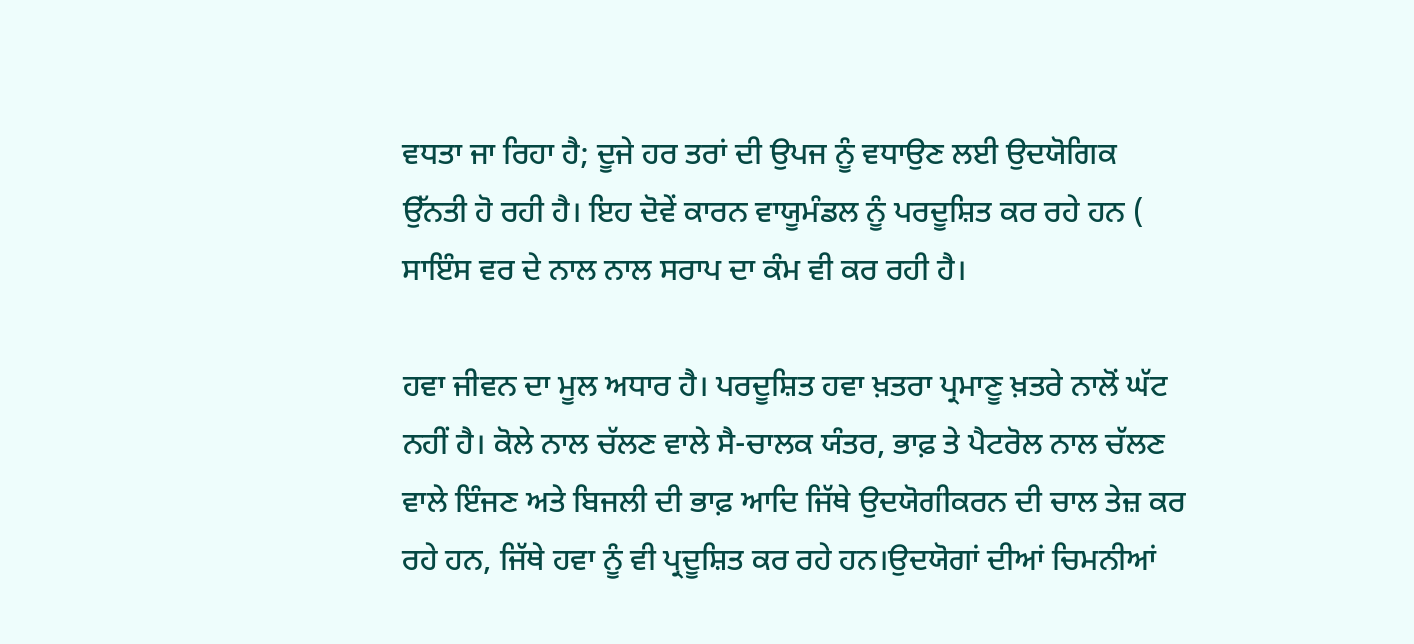ਵਧਤਾ ਜਾ ਰਿਹਾ ਹੈ; ਦੂਜੇ ਹਰ ਤਰਾਂ ਦੀ ਉਪਜ ਨੂੰ ਵਧਾਉਣ ਲਈ ਉਦਯੋਗਿਕ ਉੱਨਤੀ ਹੋ ਰਹੀ ਹੈ। ਇਹ ਦੋਵੇਂ ਕਾਰਨ ਵਾਯੂਮੰਡਲ ਨੂੰ ਪਰਦੂਸ਼ਿਤ ਕਰ ਰਹੇ ਹਨ ( ਸਾਇੰਸ ਵਰ ਦੇ ਨਾਲ ਨਾਲ ਸਰਾਪ ਦਾ ਕੰਮ ਵੀ ਕਰ ਰਹੀ ਹੈ।

ਹਵਾ ਜੀਵਨ ਦਾ ਮੂਲ ਅਧਾਰ ਹੈ। ਪਰਦੂਸ਼ਿਤ ਹਵਾ ਖ਼ਤਰਾ ਪ੍ਰਮਾਣੂ ਖ਼ਤਰੇ ਨਾਲੋਂ ਘੱਟ ਨਹੀਂ ਹੈ। ਕੋਲੇ ਨਾਲ ਚੱਲਣ ਵਾਲੇ ਸੈ-ਚਾਲਕ ਯੰਤਰ, ਭਾਫ਼ ਤੇ ਪੈਟਰੋਲ ਨਾਲ ਚੱਲਣ ਵਾਲੇ ਇੰਜਣ ਅਤੇ ਬਿਜਲੀ ਦੀ ਭਾਫ਼ ਆਦਿ ਜਿੱਥੇ ਉਦਯੋਗੀਕਰਨ ਦੀ ਚਾਲ ਤੇਜ਼ ਕਰ ਰਹੇ ਹਨ, ਜਿੱਥੇ ਹਵਾ ਨੂੰ ਵੀ ਪ੍ਰਦੂਸ਼ਿਤ ਕਰ ਰਹੇ ਹਨ।ਉਦਯੋਗਾਂ ਦੀਆਂ ਚਿਮਨੀਆਂ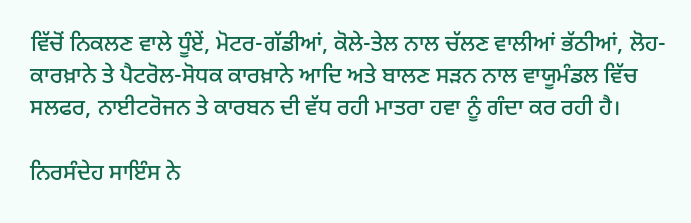ਵਿੱਚੋਂ ਨਿਕਲਣ ਵਾਲੇ ਧੂੰਏਂ, ਮੋਟਰ-ਗੱਡੀਆਂ, ਕੋਲੇ-ਤੇਲ ਨਾਲ ਚੱਲਣ ਵਾਲੀਆਂ ਭੱਠੀਆਂ, ਲੋਹ-ਕਾਰਖ਼ਾਨੇ ਤੇ ਪੈਟਰੋਲ-ਸੋਧਕ ਕਾਰਖ਼ਾਨੇ ਆਦਿ ਅਤੇ ਬਾਲਣ ਸੜਨ ਨਾਲ ਵਾਯੂਮੰਡਲ ਵਿੱਚ ਸਲਫਰ, ਨਾਈਟਰੋਜਨ ਤੇ ਕਾਰਬਨ ਦੀ ਵੱਧ ਰਹੀ ਮਾਤਰਾ ਹਵਾ ਨੂੰ ਗੰਦਾ ਕਰ ਰਹੀ ਹੈ।

ਨਿਰਸੰਦੇਹ ਸਾਇੰਸ ਨੇ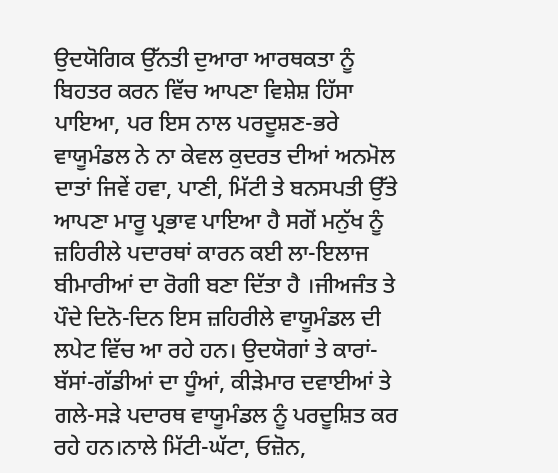ਉਦਯੋਗਿਕ ਉੱਨਤੀ ਦੁਆਰਾ ਆਰਥਕਤਾ ਨੂੰ ਬਿਹਤਰ ਕਰਨ ਵਿੱਚ ਆਪਣਾ ਵਿਸ਼ੇਸ਼ ਹਿੱਸਾ ਪਾਇਆ, ਪਰ ਇਸ ਨਾਲ ਪਰਦੂਸ਼ਣ-ਭਰੇ ਵਾਯੂਮੰਡਲ ਨੇ ਨਾ ਕੇਵਲ ਕੁਦਰਤ ਦੀਆਂ ਅਨਮੋਲ ਦਾਤਾਂ ਜਿਵੇਂ ਹਵਾ, ਪਾਣੀ, ਮਿੱਟੀ ਤੇ ਬਨਸਪਤੀ ਉੱਤੇ ਆਪਣਾ ਮਾਰੂ ਪ੍ਰਭਾਵ ਪਾਇਆ ਹੈ ਸਗੋਂ ਮਨੁੱਖ ਨੂੰ ਜ਼ਹਿਰੀਲੇ ਪਦਾਰਥਾਂ ਕਾਰਨ ਕਈ ਲਾ-ਇਲਾਜ ਬੀਮਾਰੀਆਂ ਦਾ ਰੋਗੀ ਬਣਾ ਦਿੱਤਾ ਹੈ ।ਜੀਅਜੰਤ ਤੇ ਪੌਦੇ ਦਿਨੋ-ਦਿਨ ਇਸ ਜ਼ਹਿਰੀਲੇ ਵਾਯੂਮੰਡਲ ਦੀ ਲਪੇਟ ਵਿੱਚ ਆ ਰਹੇ ਹਨ। ਉਦਯੋਗਾਂ ਤੇ ਕਾਰਾਂ-ਬੱਸਾਂ-ਗੱਡੀਆਂ ਦਾ ਧੂੰਆਂ, ਕੀੜੇਮਾਰ ਦਵਾਈਆਂ ਤੇ ਗਲੇ-ਸੜੇ ਪਦਾਰਥ ਵਾਯੂਮੰਡਲ ਨੂੰ ਪਰਦੂਸ਼ਿਤ ਕਰ ਰਹੇ ਹਨ।ਨਾਲੇ ਮਿੱਟੀ-ਘੱਟਾ, ਓਜ਼ੋਨ,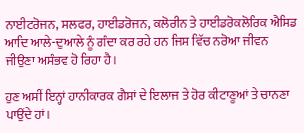ਨਾਈਟਰੋਜਨ, ਸਲਫਰ, ਹਾਈਡਰੋਜਨ, ਕਲੋਰੀਨ ਤੇ ਹਾਈਡਰੋਕਲੋਰਿਕ ਐਸਿਡ ਆਦਿ ਆਲੇ-ਦੁਆਲੇ ਨੂੰ ਗੰਦਾ ਕਰ ਰਹੇ ਹਨ ਜਿਸ ਵਿੱਚ ਨਰੋਆ ਜੀਵਨ ਜੀਉਣਾ ਅਸੰਭਵ ਹੋ ਰਿਹਾ ਹੈ।

ਹੁਣ ਅਸੀਂ ਇਨ੍ਹਾਂ ਹਾਨੀਕਾਰਕ ਗੈਸਾਂ ਦੇ ਇਲਾਜ ਤੇ ਹੋਰ ਕੀਟਾਣੂਆਂ ਤੇ ਚਾਨਣਾ ਪਾਉਂਦੇ ਹਾਂ।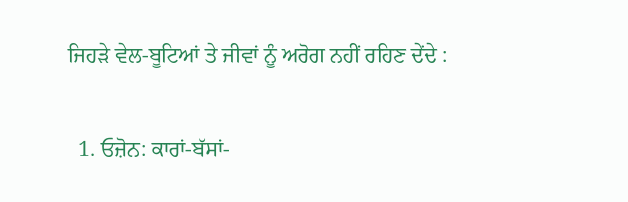ਜਿਹੜੇ ਵੇਲ-ਬੂਟਿਆਂ ਤੇ ਜੀਵਾਂ ਨੂੰ ਅਰੋਗ ਨਹੀਂ ਰਹਿਣ ਦੇਂਦੇ :

  1. ਓਜ਼ੋਨ: ਕਾਰਾਂ-ਬੱਸਾਂ-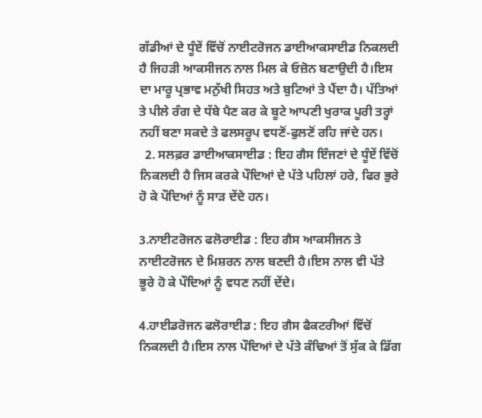ਗੱਡੀਆਂ ਦੇ ਧੂੰਏਂ ਵਿੱਚੋਂ ਨਾਈਟਰੋਜਨ ਡਾਈਆਕਸਾਈਡ ਨਿਕਲਦੀ ਹੈ ਜਿਹੜੀ ਆਕਸੀਜਨ ਨਾਲ ਮਿਲ ਕੇ ਓਜ਼ੋਨ ਬਣਾਉਦੀ ਹੈ।ਇਸ ਦਾ ਮਾਰੂ ਪ੍ਰਭਾਵ ਮਨੁੱਖੀ ਸਿਹਤ ਅਤੇ ਬੁਟਿਆਂ ਤੇ ਪੈਂਦਾ ਹੈ। ਪੱਤਿਆਂ ਤੇ ਪੀਲੇ ਰੰਗ ਦੇ ਧੱਬੇ ਪੈਣ ਕਰ ਕੇ ਬੂਟੇ ਆਪਣੀ ਖੁਰਾਕ ਪੂਰੀ ਤਰ੍ਹਾਂ ਨਹੀਂ ਬਣਾ ਸਕਦੇ ਤੇ ਫਲਸਰੂਪ ਵਧਣੋਂ-ਫੁਲਣੋਂ ਰਹਿ ਜਾਂਦੇ ਹਨ।
  2. ਸਲਫ਼ਰ ਡਾਈਆਕਸਾਈਡ : ਇਹ ਗੈਸ ਇੰਜਣਾਂ ਦੇ ਧੂੰਏਂ ਵਿੱਚੋਂ ਨਿਕਲਦੀ ਹੈ ਜਿਸ ਕਰਕੇ ਪੌਦਿਆਂ ਦੇ ਪੱਤੇ ਪਹਿਲਾਂ ਹਰੇ, ਫਿਰ ਭੁਰੇ ਹੋ ਕੇ ਪੌਦਿਆਂ ਨੂੰ ਸਾੜ ਦੇਂਦੇ ਹਨ।

3.ਨਾਈਟਰੋਜਨ ਫਲੋਰਾਈਡ : ਇਹ ਗੈਸ ਆਕਸੀਜਨ ਤੇ ਨਾਈਟਰੋਜਨ ਦੇ ਮਿਸ਼ਰਨ ਨਾਲ ਬਣਦੀ ਹੈ।ਇਸ ਨਾਲ ਵੀ ਪੱਤੇ ਭੂਰੇ ਹੋ ਕੇ ਪੌਦਿਆਂ ਨੂੰ ਵਧਣ ਨਹੀਂ ਦੇਂਦੇ।

4.ਹਾਈਡਰੋਜਨ ਫਲੋਰਾਈਡ : ਇਹ ਗੈਸ ਫੈਕਟਰੀਆਂ ਵਿੱਚੋਂ ਨਿਕਲਦੀ ਹੈ।ਇਸ ਨਾਲ ਪੌਦਿਆਂ ਦੇ ਪੱਤੇ ਕੰਢਿਆਂ ਤੋਂ ਸੁੱਕ ਕੇ ਡਿੱਗ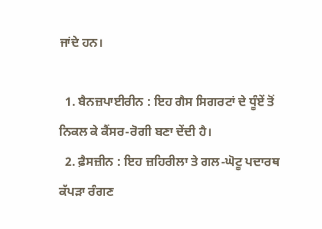ਜਾਂਦੇ ਹਨ।

  1. ਬੈਨਜ਼ਪਾਈਰੀਨ : ਇਹ ਗੈਸ ਸਿਗਰਟਾਂ ਦੇ ਧੂੰਏਂ ਤੋਂ ਨਿਕਲ ਕੇ ਕੈਂਸਰ-ਰੋਗੀ ਬਣਾ ਦੇਂਦੀ ਹੈ।
  2. ਫ਼ੈਸਜ਼ੀਨ : ਇਹ ਜ਼ਹਿਰੀਲਾ ਤੇ ਗਲ-ਘੋਟੂ ਪਦਾਰਥ ਕੱਪੜਾ ਰੰਗਣ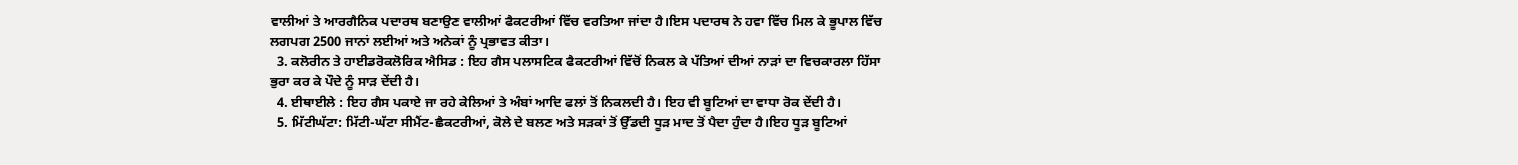ਵਾਲੀਆਂ ਤੇ ਆਰਗੈਨਿਕ ਪਦਾਰਥ ਬਣਾਉਣ ਵਾਲੀਆਂ ਫੈਕਟਰੀਆਂ ਵਿੱਚ ਵਰਤਿਆ ਜਾਂਦਾ ਹੈ।ਇਸ ਪਦਾਰਥ ਨੇ ਹਵਾ ਵਿੱਚ ਮਿਲ ਕੇ ਭੂਪਾਲ ਵਿੱਚ ਲਗਪਗ 2500 ਜਾਨਾਂ ਲਈਆਂ ਅਤੇ ਅਨੇਕਾਂ ਨੂੰ ਪ੍ਰਭਾਵਤ ਕੀਤਾ।
  3. ਕਲੋਰੀਨ ਤੇ ਹਾਈਡਰੋਕਲੋਰਿਕ ਐਸਿਡ : ਇਹ ਗੈਸ ਪਲਾਸਟਿਕ ਫੈਕਟਰੀਆਂ ਵਿੱਚੋਂ ਨਿਕਲ ਕੇ ਪੱਤਿਆਂ ਦੀਆਂ ਨਾੜਾਂ ਦਾ ਵਿਚਕਾਰਲਾ ਹਿੱਸਾ ਭੁਰਾ ਕਰ ਕੇ ਪੌਦੇ ਨੂੰ ਸਾੜ ਦੇਂਦੀ ਹੈ।
  4. ਈਥਾਈਲੇ : ਇਹ ਗੈਸ ਪਕਾਏ ਜਾ ਰਹੇ ਕੇਲਿਆਂ ਤੇ ਅੰਬਾਂ ਆਦਿ ਫਲਾਂ ਤੋਂ ਨਿਕਲਦੀ ਹੈ। ਇਹ ਵੀ ਬੂਟਿਆਂ ਦਾ ਵਾਧਾ ਰੋਕ ਦੇਂਦੀ ਹੈ।
  5. ਮਿੱਟੀਘੱਟਾ: ਮਿੱਟੀ-ਘੱਟਾ ਸੀਮੈਂਟ-ਛੈਕਟਰੀਆਂ, ਕੋਲੇ ਦੇ ਬਲਣ ਅਤੇ ਸੜਕਾਂ ਤੋਂ ਉੱਡਦੀ ਧੂੜ ਮਾਦ ਤੋਂ ਪੈਦਾ ਹੁੰਦਾ ਹੈ।ਇਹ ਧੂੜ ਬੂਟਿਆਂ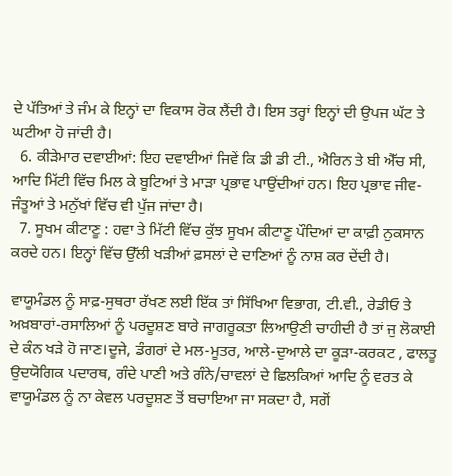ਦੇ ਪੱਤਿਆਂ ਤੇ ਜੰਮ ਕੇ ਇਨ੍ਹਾਂ ਦਾ ਵਿਕਾਸ ਰੋਕ ਲੈਂਦੀ ਹੈ। ਇਸ ਤਰ੍ਹਾਂ ਇਨ੍ਹਾਂ ਦੀ ਉਪਜ ਘੱਟ ਤੇ ਘਟੀਆ ਹੋ ਜਾਂਦੀ ਹੈ।
  6. ਕੀੜੇਮਾਰ ਦਵਾਈਆਂ: ਇਹ ਦਵਾਈਆਂ ਜਿਵੇਂ ਕਿ ਡੀ ਡੀ ਟੀ., ਐਰਿਨ ਤੇ ਬੀ ਐੱਚ ਸੀ, ਆਦਿ ਮਿੱਟੀ ਵਿੱਚ ਮਿਲ ਕੇ ਬੂਟਿਆਂ ਤੇ ਮਾੜਾ ਪ੍ਰਭਾਵ ਪਾਉਂਦੀਆਂ ਹਨ। ਇਹ ਪ੍ਰਭਾਵ ਜੀਵ-ਜੰਤੂਆਂ ਤੇ ਮਨੁੱਖਾਂ ਵਿੱਚ ਵੀ ਪੁੱਜ ਜਾਂਦਾ ਹੈ।
  7. ਸੂਖਮ ਕੀਟਾਣੂ : ਹਵਾ ਤੇ ਮਿੱਟੀ ਵਿੱਚ ਕੁੱਝ ਸੂਖਮ ਕੀਟਾਣੂ ਪੌਦਿਆਂ ਦਾ ਕਾਫ਼ੀ ਨੁਕਸਾਨ ਕਰਦੇ ਹਨ। ਇਨ੍ਹਾਂ ਵਿੱਚ ਉੱਲੀ ਖੜੀਆਂ ਫ਼ਸਲਾਂ ਦੇ ਦਾਣਿਆਂ ਨੂੰ ਨਾਸ਼ ਕਰ ਦੇਂਦੀ ਹੈ।

ਵਾਯੂਮੰਡਲ ਨੂੰ ਸਾਫ਼-ਸੁਥਰਾ ਰੱਖਣ ਲਈ ਇੱਕ ਤਾਂ ਸਿੱਖਿਆ ਵਿਭਾਗ, ਟੀ.ਵੀ., ਰੇਡੀਓ ਤੇ ਅਖ਼ਬਾਰਾਂ-ਰਸਾਲਿਆਂ ਨੂੰ ਪਰਦੂਸ਼ਣ ਬਾਰੇ ਜਾਗਰੂਕਤਾ ਲਿਆਉਣੀ ਚਾਹੀਦੀ ਹੈ ਤਾਂ ਜੁ ਲੋਕਾਈ ਦੇ ਕੰਨ ਖੜੇ ਹੋ ਜਾਣ।ਦੂਜੇ, ਡੰਗਰਾਂ ਦੇ ਮਲ-ਮੂਤਰ, ਆਲੇ-ਦੁਆਲੇ ਦਾ ਕੂੜਾ-ਕਰਕਟ , ਫਾਲਤੂ ਉਦਯੋਗਿਕ ਪਦਾਰਥ, ਗੰਦੇ ਪਾਣੀ ਅਤੇ ਗੰਨੇ/ਚਾਵਲਾਂ ਦੇ ਛਿਲਕਿਆਂ ਆਦਿ ਨੂੰ ਵਰਤ ਕੇ ਵਾਯੂਮੰਡਲ ਨੂੰ ਨਾ ਕੇਵਲ ਪਰਦੂਸ਼ਣ ਤੋਂ ਬਚਾਇਆ ਜਾ ਸਕਦਾ ਹੈ, ਸਗੋਂ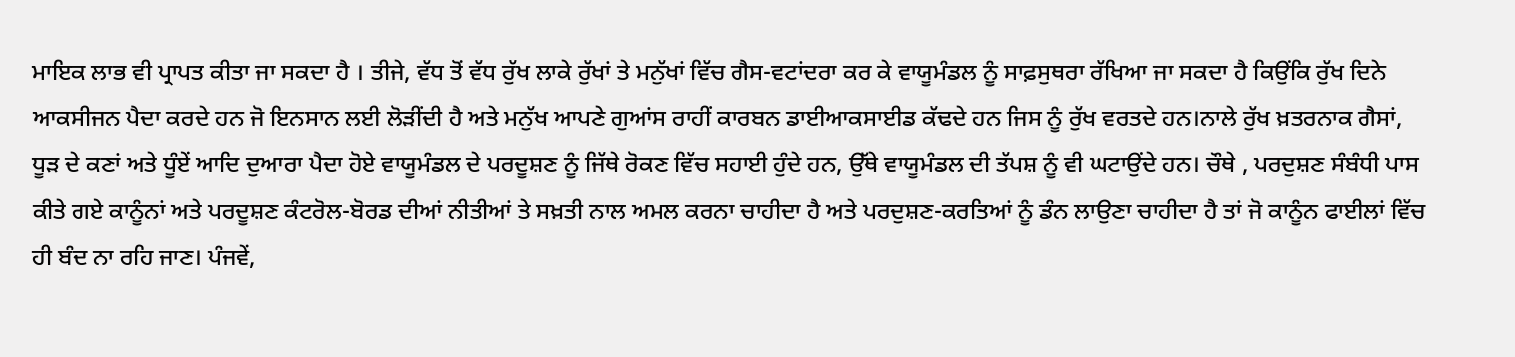ਮਾਇਕ ਲਾਭ ਵੀ ਪ੍ਰਾਪਤ ਕੀਤਾ ਜਾ ਸਕਦਾ ਹੈ । ਤੀਜੇ, ਵੱਧ ਤੋਂ ਵੱਧ ਰੁੱਖ ਲਾਕੇ ਰੁੱਖਾਂ ਤੇ ਮਨੁੱਖਾਂ ਵਿੱਚ ਗੈਸ-ਵਟਾਂਦਰਾ ਕਰ ਕੇ ਵਾਯੂਮੰਡਲ ਨੂੰ ਸਾਫ਼ਸੁਥਰਾ ਰੱਖਿਆ ਜਾ ਸਕਦਾ ਹੈ ਕਿਉਂਕਿ ਰੁੱਖ ਦਿਨੇ ਆਕਸੀਜਨ ਪੈਦਾ ਕਰਦੇ ਹਨ ਜੋ ਇਨਸਾਨ ਲਈ ਲੋੜੀਂਦੀ ਹੈ ਅਤੇ ਮਨੁੱਖ ਆਪਣੇ ਗੁਆਂਸ ਰਾਹੀਂ ਕਾਰਬਨ ਡਾਈਆਕਸਾਈਡ ਕੱਢਦੇ ਹਨ ਜਿਸ ਨੂੰ ਰੁੱਖ ਵਰਤਦੇ ਹਨ।ਨਾਲੇ ਰੁੱਖ ਖ਼ਤਰਨਾਕ ਗੈਸਾਂ, ਧੂੜ ਦੇ ਕਣਾਂ ਅਤੇ ਧੂੰਏਂ ਆਦਿ ਦੁਆਰਾ ਪੈਦਾ ਹੋਏ ਵਾਯੂਮੰਡਲ ਦੇ ਪਰਦੂਸ਼ਣ ਨੂੰ ਜਿੱਥੇ ਰੋਕਣ ਵਿੱਚ ਸਹਾਈ ਹੁੰਦੇ ਹਨ, ਉੱਥੇ ਵਾਯੂਮੰਡਲ ਦੀ ਤੱਪਸ਼ ਨੂੰ ਵੀ ਘਟਾਉਂਦੇ ਹਨ। ਚੌਥੇ , ਪਰਦੁਸ਼ਣ ਸੰਬੰਧੀ ਪਾਸ ਕੀਤੇ ਗਏ ਕਾਨੂੰਨਾਂ ਅਤੇ ਪਰਦੂਸ਼ਣ ਕੰਟਰੋਲ-ਬੋਰਡ ਦੀਆਂ ਨੀਤੀਆਂ ਤੇ ਸਖ਼ਤੀ ਨਾਲ ਅਮਲ ਕਰਨਾ ਚਾਹੀਦਾ ਹੈ ਅਤੇ ਪਰਦੁਸ਼ਣ-ਕਰਤਿਆਂ ਨੂੰ ਡੰਨ ਲਾਉਣਾ ਚਾਹੀਦਾ ਹੈ ਤਾਂ ਜੋ ਕਾਨੂੰਨ ਫਾਈਲਾਂ ਵਿੱਚ ਹੀ ਬੰਦ ਨਾ ਰਹਿ ਜਾਣ। ਪੰਜਵੇਂ,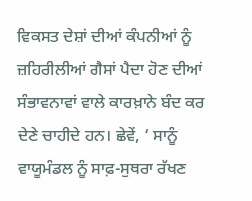ਵਿਕਸਤ ਦੇਸ਼ਾਂ ਦੀਆਂ ਕੰਪਨੀਆਂ ਨੂੰ ਜ਼ਹਿਰੀਲੀਆਂ ਗੈਸਾਂ ਪੈਦਾ ਹੋਣ ਦੀਆਂ ਸੰਭਾਵਨਾਵਾਂ ਵਾਲੇ ਕਾਰਖ਼ਾਨੇ ਬੰਦ ਕਰ ਦੇਣੇ ਚਾਹੀਦੇ ਹਨ। ਛੇਵੇਂ, ‘ ਸਾਨੂੰ ਵਾਯੂਮੰਡਲ ਨੂੰ ਸਾਫ਼-ਸੁਥਰਾ ਰੱਖਣ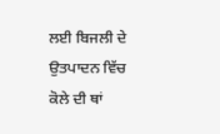ਲਈ ਬਿਜਲੀ ਦੇ ਉਤਪਾਦਨ ਵਿੱਚ ਕੋਲੇ ਦੀ ਥਾਂ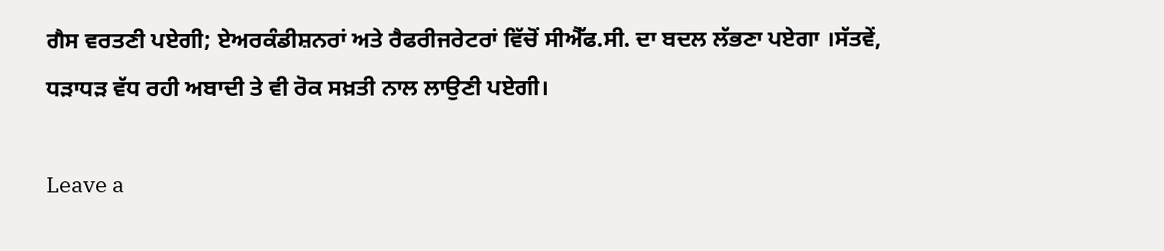ਗੈਸ ਵਰਤਣੀ ਪਏਗੀ; ਏਅਰਕੰਡੀਸ਼ਨਰਾਂ ਅਤੇ ਰੈਫਰੀਜਰੇਟਰਾਂ ਵਿੱਚੋਂ ਸੀਐੱਫ.ਸੀ. ਦਾ ਬਦਲ ਲੱਭਣਾ ਪਏਗਾ ।ਸੱਤਵੇਂ, ਧੜਾਧੜ ਵੱਧ ਰਹੀ ਅਬਾਦੀ ਤੇ ਵੀ ਰੋਕ ਸਖ਼ਤੀ ਨਾਲ ਲਾਉਣੀ ਪਏਗੀ।

Leave a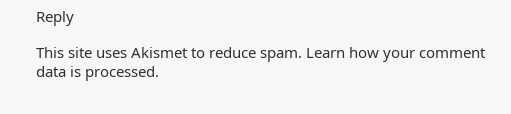Reply

This site uses Akismet to reduce spam. Learn how your comment data is processed.